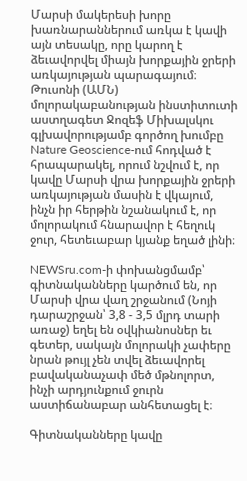Մարսի մակերեսի խորը խառնարաններում առկա է կավի այն տեսակը, որը կարող է ձեւավորվել միայն խորքային ջրերի առկայության պարագայում։ Թուսոնի (ԱՄՆ) մոլորակաբանության ինստիտուտի աստղագետ Ջոզեֆ Միխալսկու գլխավորությամբ գործող խումբը Nature Geoscience-ում հոդված է հրապարակել, որում նշվում է, որ կավը Մարսի վրա խորքային ջրերի առկայության մասին է վկայում, ինչն իր հերթին նշանակում է, որ մոլորակում հնարավոր է հեղուկ ջուր, հետեւաբար կյանք եղած լինի։

NEWSru.com-ի փոխանցմամբ՝ գիտնականները կարծում են, որ Մարսի վրա վաղ շրջանում (Նոյի դարաշրջան՝ 3,8 - 3,5 մլրդ տարի առաջ) եղել են օվկիանոսներ եւ գետեր, սակայն մոլորակի չափերը նրան թույլ չեն տվել ձեւավորել բավականաչափ մեծ մթնոլորտ, ինչի արդյունքում ջուրն աստիճանաբար անհետացել է։

Գիտնականները կավը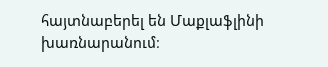հայտնաբերել են Մաքլաֆլինի խառնարանում։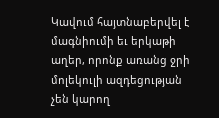Կավում հայտնաբերվել է մագնիումի եւ երկաթի աղեր, որոնք առանց ջրի մոլեկուլի ազդեցության չեն կարող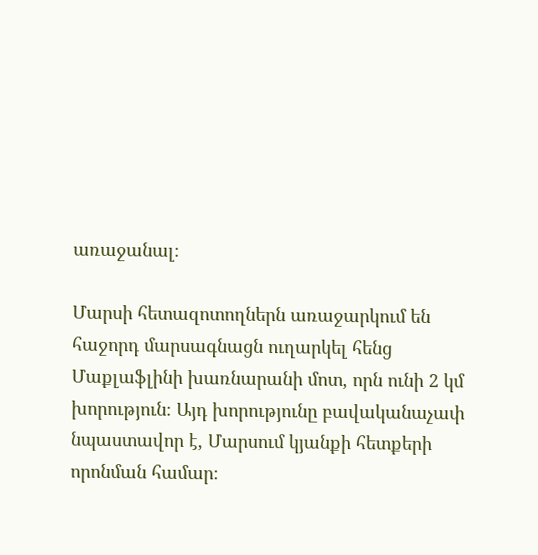առաջանալ։

Մարսի հետազոտողներն առաջարկում են հաջորդ մարսագնացն ուղարկել հենց Մաքլաֆլինի խառնարանի մոտ, որն ունի 2 կմ խորություն։ Այդ խորությունը բավականաչափ նպաստավոր է, Մարսում կյանքի հետքերի որոնման համար։